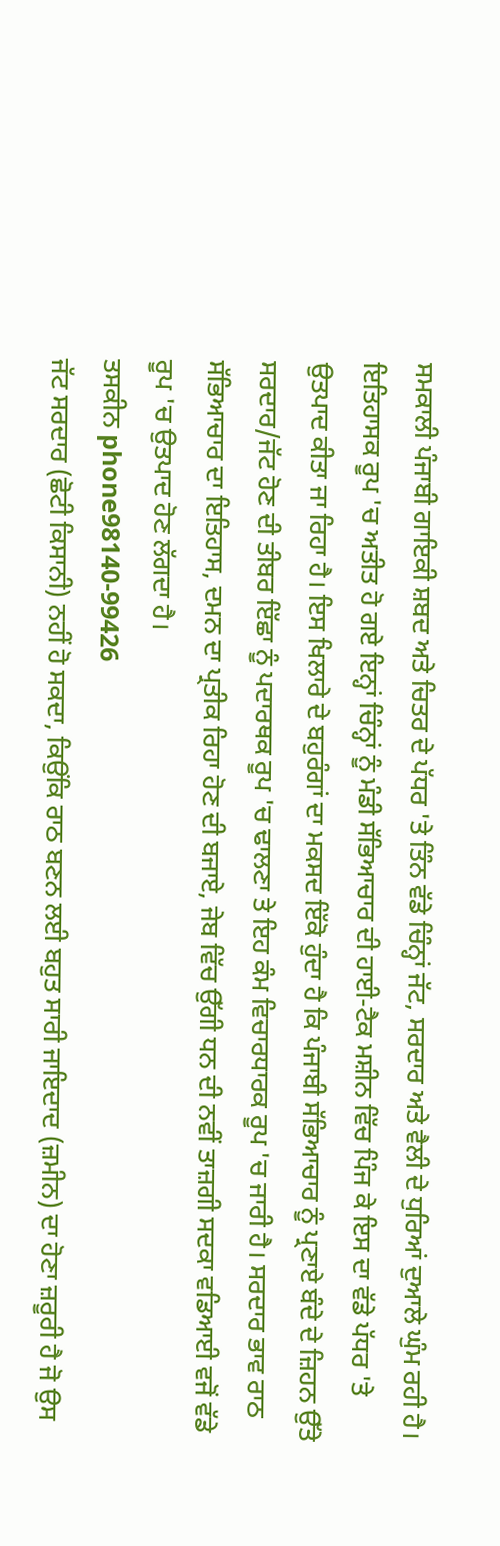ਸਮਕਾਲੀ ਪੰਜਾਬੀ ਗਾਇਕੀ ਸ਼ਬਦ ਅਤੇ ਚਿਤਰ ਦੇ ਪੱਧਰ 'ਤੇ ਤਿੰਨ ਵੱਡੇ ਚਿੰਨ੍ਹਾਂ ਜੱਟ, ਸਰਦਾਰ ਅਤੇ ਵੈਲੀ ਦੇ ਧੁਰਿਆਂ ਦੁਆਲੇ ਘੁੰਮ ਰਹੀ ਹੈ। ਇਤਿਹਾਸਕ ਰੂਪ 'ਚ ਅਤੀਤ ਹੋ ਗਏ ਇਨ੍ਹਾਂ ਚਿੰਨ੍ਹਾਂ ਨੂੰ ਮੰਡੀ ਸੱਭਿਆਚਾਰ ਦੀ ਹਾਈ-ਟੈਕ ਮਸ਼ੀਨ ਵਿੱਚ ਪਿੰਜ ਕੇ ਇਸ ਦਾ ਵੱਡੇ ਪੱਧਰ 'ਤੇ ਉਤਪਾਦ ਕੀਤਾ ਜਾ ਰਿਹਾ ਹੈ। ਇਸ ਖਿਲਾਰੇ ਦੇ ਬਹੁਰੰਗਾਂ ਦਾ ਮਕਸਦ ਇੱਕੋ ਹੁੰਦਾ ਹੈ ਕਿ ਪੰਜਾਬੀ ਸੱਭਿਆਚਾਰ ਨੂੰ ਪ੍ਰਣਾਏ ਬੰਦੇ ਦੇ ਜ਼ਿਹਨ ਉੱਤੇ ਸਰਦਾਰ/ਜੱਟ ਹੋਣ ਦੀ ਤੀਬਰ ਇੱਛਾ ਨੂੰ ਪਦਾਰਥਕ ਰੂਪ 'ਚ ਢਾਲਣਾ ਤੇ ਇਹ ਕੰਮ ਵਿਚਾਰਧਾਰਕ ਰੂਪ 'ਚ ਜਾਰੀ ਹੈ। ਸਰਦਾਰ ਭਾਵ ਰਾਠ ਸੱਭਿਆਚਾਰ ਦਾ ਇਤਿਹਾਸ, ਦਮਨ ਦਾ ਪ੍ਰਤੀਕ ਰਿਹਾ ਹੋਣ ਦੀ ਬਜਾਏ, ਜੇਬ ਵਿੱਚ ਉੱਗੀ ਧਨ ਦੀ ਨਵੀਂ ਤਾਜ਼ਗੀ ਸਦਕਾ ਵਡਿਆਈ ਵਜੋਂ ਵੱਡੇ ਰੂਪ 'ਚ ਉਤਪਾਦ ਹੋਣ ਲੱਗਦਾ ਹੈ।
ਤਸਕੀਨ phone98140-99426
ਜੱਟ ਸਰਦਾਰ (ਛੋਟੀ ਕਿਸਾਨੀ) ਨਹੀਂ ਹੋ ਸਕਦਾ, ਕਿਉਂਕਿ ਰਾਠ ਬਣਨ ਲਈ ਬਹੁਤ ਸਾਰੀ ਜਾਇਦਾਦ (ਜ਼ਮੀਨ) ਦਾ ਹੋਣਾ ਜ਼ਰੂਰੀ ਹੈ ਜੋ ਉਸ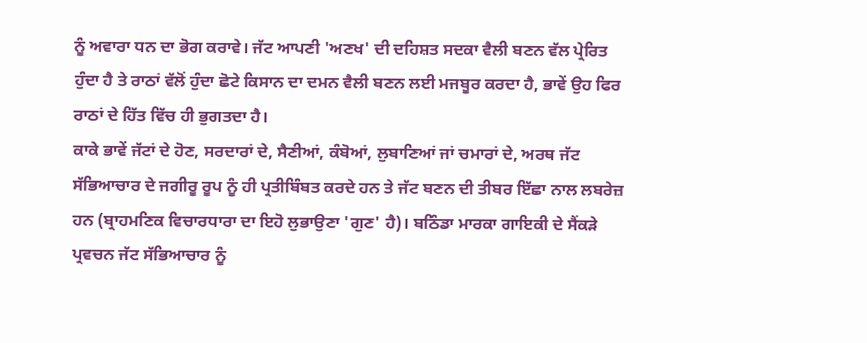ਨੂੰ ਅਵਾਰਾ ਧਨ ਦਾ ਭੋਗ ਕਰਾਵੇ। ਜੱਟ ਆਪਣੀ 'ਅਣਖ' ਦੀ ਦਹਿਸ਼ਤ ਸਦਕਾ ਵੈਲੀ ਬਣਨ ਵੱਲ ਪ੍ਰੇਰਿਤ ਹੁੰਦਾ ਹੈ ਤੇ ਰਾਠਾਂ ਵੱਲੋਂ ਹੁੰਦਾ ਛੋਟੇ ਕਿਸਾਨ ਦਾ ਦਮਨ ਵੈਲੀ ਬਣਨ ਲਈ ਮਜਬੂਰ ਕਰਦਾ ਹੈ, ਭਾਵੇਂ ਉਹ ਫਿਰ ਰਾਠਾਂ ਦੇ ਹਿੱਤ ਵਿੱਚ ਹੀ ਭੁਗਤਦਾ ਹੈ।
ਕਾਕੇ ਭਾਵੇਂ ਜੱਟਾਂ ਦੇ ਹੋਣ, ਸਰਦਾਰਾਂ ਦੇ, ਸੈਣੀਆਂ, ਕੰਬੋਆਂ, ਲੁਬਾਣਿਆਂ ਜਾਂ ਚਮਾਰਾਂ ਦੇ, ਅਰਥ ਜੱਟ ਸੱਭਿਆਚਾਰ ਦੇ ਜਗੀਰੂ ਰੂਪ ਨੂੰ ਹੀ ਪ੍ਰਤੀਬਿੰਬਤ ਕਰਦੇ ਹਨ ਤੇ ਜੱਟ ਬਣਨ ਦੀ ਤੀਬਰ ਇੱਛਾ ਨਾਲ ਲਬਰੇਜ਼ ਹਨ (ਬ੍ਰਾਹਮਣਿਕ ਵਿਚਾਰਧਾਰਾ ਦਾ ਇਹੋ ਲੁਭਾਉਣਾ 'ਗੁਣ' ਹੈ)। ਬਠਿੰਡਾ ਮਾਰਕਾ ਗਾਇਕੀ ਦੇ ਸੈਂਕੜੇ ਪ੍ਰਵਚਨ ਜੱਟ ਸੱਭਿਆਚਾਰ ਨੂੰ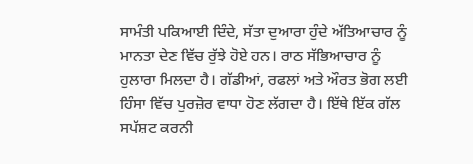ਸਾਮੰਤੀ ਪਕਿਆਈ ਦਿੰਦੇ, ਸੱਤਾ ਦੁਆਰਾ ਹੁੰਦੇ ਅੱਤਿਆਚਾਰ ਨੂੰ ਮਾਨਤਾ ਦੇਣ ਵਿੱਚ ਰੁੱਝੇ ਹੋਏ ਹਨ। ਰਾਠ ਸੱਭਿਆਚਾਰ ਨੂੰ ਹੁਲਾਰਾ ਮਿਲਦਾ ਹੈ। ਗੱਡੀਆਂ, ਰਫਲਾਂ ਅਤੇ ਔਰਤ ਭੋਗ ਲਈ ਹਿੰਸਾ ਵਿੱਚ ਪੁਰਜ਼ੋਰ ਵਾਧਾ ਹੋਣ ਲੱਗਦਾ ਹੈ। ਇੱਥੇ ਇੱਕ ਗੱਲ ਸਪੱਸ਼ਟ ਕਰਨੀ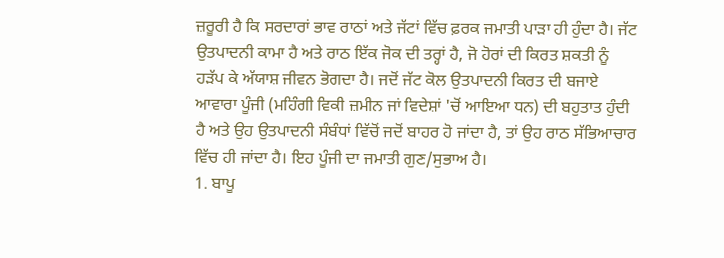ਜ਼ਰੂਰੀ ਹੈ ਕਿ ਸਰਦਾਰਾਂ ਭਾਵ ਰਾਠਾਂ ਅਤੇ ਜੱਟਾਂ ਵਿੱਚ ਫ਼ਰਕ ਜਮਾਤੀ ਪਾੜਾ ਹੀ ਹੁੰਦਾ ਹੈ। ਜੱਟ ਉਤਪਾਦਨੀ ਕਾਮਾ ਹੈ ਅਤੇ ਰਾਠ ਇੱਕ ਜੋਕ ਦੀ ਤਰ੍ਹਾਂ ਹੈ, ਜੋ ਹੋਰਾਂ ਦੀ ਕਿਰਤ ਸ਼ਕਤੀ ਨੂੰ ਹੜੱਪ ਕੇ ਅੱਯਾਸ਼ ਜੀਵਨ ਭੋਗਦਾ ਹੈ। ਜਦੋਂ ਜੱਟ ਕੋਲ ਉਤਪਾਦਨੀ ਕਿਰਤ ਦੀ ਬਜਾਏ ਆਵਾਰਾ ਪੂੰਜੀ (ਮਹਿੰਗੀ ਵਿਕੀ ਜ਼ਮੀਨ ਜਾਂ ਵਿਦੇਸ਼ਾਂ 'ਚੋਂ ਆਇਆ ਧਨ) ਦੀ ਬਹੁਤਾਤ ਹੁੰਦੀ ਹੈ ਅਤੇ ਉਹ ਉਤਪਾਦਨੀ ਸੰਬੰਧਾਂ ਵਿੱਚੋਂ ਜਦੋਂ ਬਾਹਰ ਹੋ ਜਾਂਦਾ ਹੈ, ਤਾਂ ਉਹ ਰਾਠ ਸੱਭਿਆਚਾਰ ਵਿੱਚ ਹੀ ਜਾਂਦਾ ਹੈ। ਇਹ ਪੂੰਜੀ ਦਾ ਜਮਾਤੀ ਗੁਣ/ਸੁਭਾਅ ਹੈ।
1. ਬਾਪੂ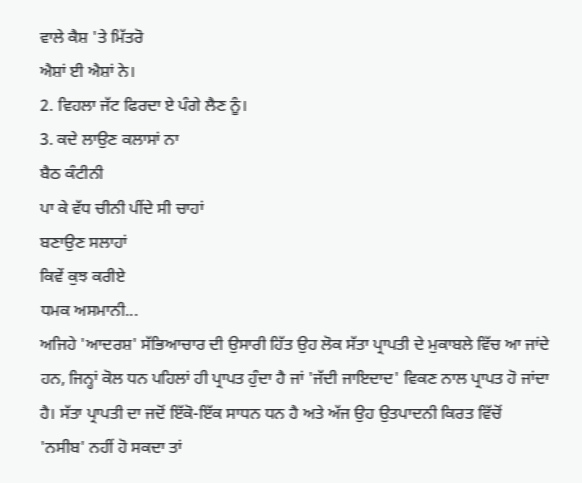ਵਾਲੇ ਕੈਸ਼ 'ਤੇ ਮਿੱਤਰੋ
ਐਸ਼ਾਂ ਈ ਐਸ਼ਾਂ ਨੇ।
2. ਵਿਹਲਾ ਜੱਟ ਫਿਰਦਾ ਏ ਪੰਗੇ ਲੈਣ ਨੂੰ।
3. ਕਦੇ ਲਾਉਣ ਕਲਾਸਾਂ ਨਾ
ਬੈਠ ਕੰਟੀਨੀ
ਪਾ ਕੇ ਵੱਧ ਚੀਨੀ ਪੀਂਦੇ ਸੀ ਚਾਹਾਂ
ਬਣਾਉਣ ਸਲਾਹਾਂ
ਕਿਵੇਂ ਕੁਝ ਕਰੀਏ
ਧਮਕ ਅਸਮਾਨੀ...
ਅਜਿਹੇ 'ਆਦਰਸ਼' ਸੱਭਿਆਚਾਰ ਦੀ ਉਸਾਰੀ ਹਿੱਤ ਉਹ ਲੋਕ ਸੱਤਾ ਪ੍ਰਾਪਤੀ ਦੇ ਮੁਕਾਬਲੇ ਵਿੱਚ ਆ ਜਾਂਦੇ ਹਨ, ਜਿਨ੍ਹਾਂ ਕੋਲ ਧਨ ਪਹਿਲਾਂ ਹੀ ਪ੍ਰਾਪਤ ਹੁੰਦਾ ਹੈ ਜਾਂ 'ਜੱਦੀ ਜਾਇਦਾਦ' ਵਿਕਣ ਨਾਲ ਪ੍ਰਾਪਤ ਹੋ ਜਾਂਦਾ ਹੈ। ਸੱਤਾ ਪ੍ਰਾਪਤੀ ਦਾ ਜਦੋਂ ਇੱਕੋ-ਇੱਕ ਸਾਧਨ ਧਨ ਹੈ ਅਤੇ ਅੱਜ ਉਹ ਉਤਪਾਦਨੀ ਕਿਰਤ ਵਿੱਚੋਂ 'ਨਸੀਬ' ਨਹੀਂ ਹੋ ਸਕਦਾ ਤਾਂ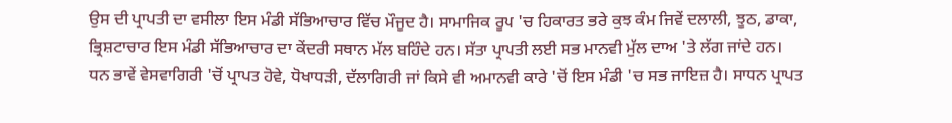ਉਸ ਦੀ ਪ੍ਰਾਪਤੀ ਦਾ ਵਸੀਲਾ ਇਸ ਮੰਡੀ ਸੱਭਿਆਚਾਰ ਵਿੱਚ ਮੌਜੂਦ ਹੈ। ਸਾਮਾਜਿਕ ਰੂਪ 'ਚ ਹਿਕਾਰਤ ਭਰੇ ਕੁਝ ਕੰਮ ਜਿਵੇਂ ਦਲਾਲੀ, ਝੂਠ, ਡਾਕਾ, ਭ੍ਰਿਸ਼ਟਾਚਾਰ ਇਸ ਮੰਡੀ ਸੱਭਿਆਚਾਰ ਦਾ ਕੇਂਦਰੀ ਸਥਾਨ ਮੱਲ ਬਹਿੰਦੇ ਹਨ। ਸੱਤਾ ਪ੍ਰਾਪਤੀ ਲਈ ਸਭ ਮਾਨਵੀ ਮੁੱਲ ਦਾਅ 'ਤੇ ਲੱਗ ਜਾਂਦੇ ਹਨ। ਧਨ ਭਾਵੇਂ ਵੇਸਵਾਗਿਰੀ 'ਚੋਂ ਪ੍ਰਾਪਤ ਹੋਵੇ, ਧੋਖਾਧੜੀ, ਦੱਲਾਗਿਰੀ ਜਾਂ ਕਿਸੇ ਵੀ ਅਮਾਨਵੀ ਕਾਰੇ 'ਚੋਂ ਇਸ ਮੰਡੀ 'ਚ ਸਭ ਜਾਇਜ਼ ਹੈ। ਸਾਧਨ ਪ੍ਰਾਪਤ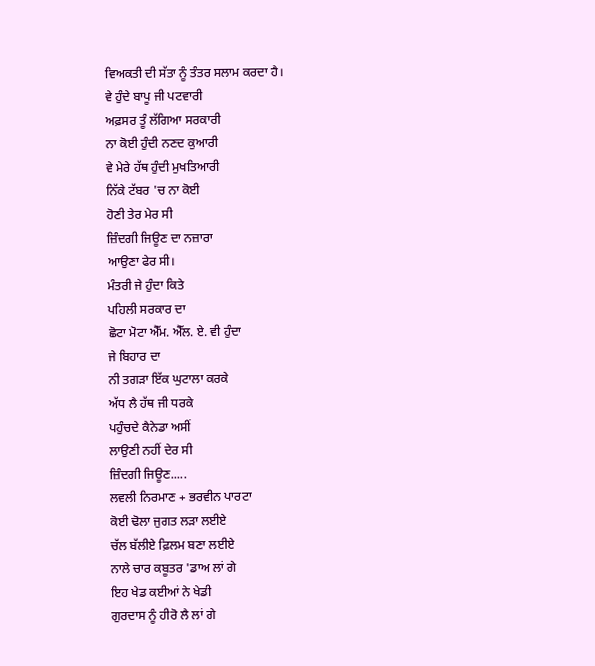ਵਿਅਕਤੀ ਦੀ ਸੱਤਾ ਨੂੰ ਤੰਤਰ ਸਲਾਮ ਕਰਦਾ ਹੈ।
ਵੇ ਹੁੰਦੇ ਬਾਪੂ ਜੀ ਪਟਵਾਰੀ
ਅਫ਼ਸਰ ਤੂੰ ਲੱਗਿਆ ਸਰਕਾਰੀ
ਨਾ ਕੋਈ ਹੁੰਦੀ ਨਣਦ ਕੁਆਰੀ
ਵੇ ਮੇਰੇ ਹੱਥ ਹੁੰਦੀ ਮੁਖਤਿਆਰੀ
ਨਿੱਕੇ ਟੱਬਰ 'ਚ ਨਾ ਕੋਈ
ਹੋਣੀ ਤੇਰ ਮੇਰ ਸੀ
ਜ਼ਿੰਦਗੀ ਜਿਊਣ ਦਾ ਨਜ਼ਾਰਾ
ਆਉਣਾ ਫੇਰ ਸੀ।
ਮੰਤਰੀ ਜੇ ਹੁੰਦਾ ਕਿਤੇ
ਪਹਿਲੀ ਸਰਕਾਰ ਦਾ
ਛੋਟਾ ਮੋਟਾ ਐੱਮ. ਐੱਲ. ਏ. ਵੀ ਹੁੰਦਾ
ਜੇ ਬਿਹਾਰ ਦਾ
ਨੀ ਤਗੜਾ ਇੱਕ ਘੁਟਾਲਾ ਕਰਕੇ
ਅੱਧ ਲੈ ਹੱਥ ਜੀ ਧਰਕੇ
ਪਹੁੰਚਦੇ ਕੈਨੇਡਾ ਅਸੀਂ
ਲਾਉਣੀ ਨਹੀਂ ਦੇਰ ਸੀ
ਜ਼ਿੰਦਗੀ ਜਿਊਣ.....
ਲਵਲੀ ਨਿਰਮਾਣ + ਭਰਵੀਨ ਪਾਰਟਾ
ਕੋਈ ਢੋਲਾ ਜੁਗਤ ਲੜਾ ਲਈਏ
ਚੱਲ ਬੱਲੀਏ ਫ਼ਿਲਮ ਬਣਾ ਲਈਏ
ਨਾਲੇ ਚਾਰ ਕਬੂਤਰ 'ਡਾਅ ਲਾਂ ਗੇ
ਇਹ ਖੇਡ ਕਈਆਂ ਨੇ ਖੇਡੀ
ਗੁਰਦਾਸ ਨੂੰ ਹੀਰੋ ਲੈ ਲਾਂ ਗੇ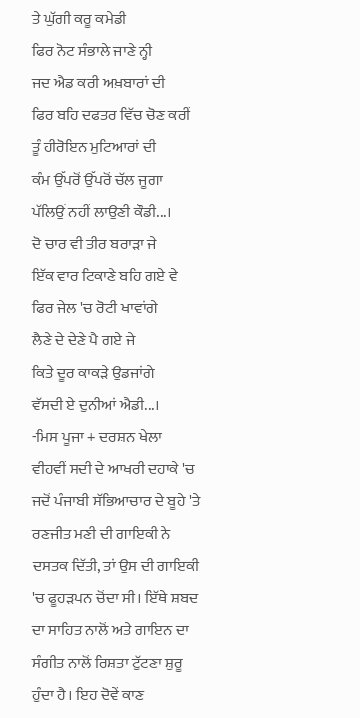ਤੇ ਘੁੱਗੀ ਕਰੂ ਕਮੇਡੀ
ਫਿਰ ਨੋਟ ਸੰਭਾਲੇ ਜਾਣੇ ਨ੍ਹੀ
ਜਦ ਐਡ ਕਰੀ ਅਖ਼ਬਾਰਾਂ ਦੀ
ਫਿਰ ਬਹਿ ਦਫਤਰ ਵਿੱਚ ਚੋਣ ਕਰੀਂ
ਤੂੰ ਹੀਰੋਇਨ ਮੁਟਿਆਰਾਂ ਦੀ
ਕੰਮ ਉੱਪਰੋਂ ਉੱਪਰੋਂ ਚੱਲ ਜੂਗਾ
ਪੱਲਿਉਂ ਨਹੀਂ ਲਾਉਣੀ ਕੌਡੀ...।
ਦੋ ਚਾਰ ਵੀ ਤੀਰ ਬਰਾੜਾ ਜੇ
ਇੱਕ ਵਾਰ ਟਿਕਾਣੇ ਬਹਿ ਗਏ ਵੇ
ਫਿਰ ਜੇਲ 'ਚ ਰੋਟੀ ਖਾਵਾਂਗੇ
ਲੈਣੇ ਦੇ ਦੇਣੇ ਪੈ ਗਏ ਜੇ
ਕਿਤੇ ਦੂਰ ਕਾਕੜੇ ਉਡਜਾਂਗੇ
ਵੱਸਦੀ ਏ ਦੁਨੀਆਂ ਐਡੀ...।
-ਮਿਸ ਪੂਜਾ + ਦਰਸ਼ਨ ਖੇਲਾ
ਵੀਹਵੀਂ ਸਦੀ ਦੇ ਆਖਰੀ ਦਹਾਕੇ 'ਚ ਜਦੋਂ ਪੰਜਾਬੀ ਸੱਭਿਆਚਾਰ ਦੇ ਬੂਹੇ 'ਤੇ ਰਣਜੀਤ ਮਣੀ ਦੀ ਗਾਇਕੀ ਨੇ ਦਸਤਕ ਦਿੱਤੀ, ਤਾਂ ਉਸ ਦੀ ਗਾਇਕੀ 'ਚ ਫੂਹੜਪਨ ਚੋਂਦਾ ਸੀ। ਇੱਥੇ ਸ਼ਬਦ ਦਾ ਸਾਹਿਤ ਨਾਲੋਂ ਅਤੇ ਗਾਇਨ ਦਾ ਸੰਗੀਤ ਨਾਲੋਂ ਰਿਸ਼ਤਾ ਟੁੱਟਣਾ ਸ਼ੁਰੂ ਹੁੰਦਾ ਹੈ। ਇਹ ਦੋਵੇਂ ਕਾਣ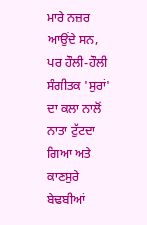ਮਾਰੇ ਨਜ਼ਰ ਆਉਂਦੇ ਸਨ, ਪਰ ਹੌਲੀ-ਹੌਲੀ ਸੰਗੀਤਕ 'ਸੁਰਾਂ' ਦਾ ਕਲਾ ਨਾਲੋਂ ਨਾਤਾ ਟੁੱਟਦਾ ਗਿਆ ਅਤੇ ਕਾਣਸੁਰੇ ਬੇਢਬੀਆਂ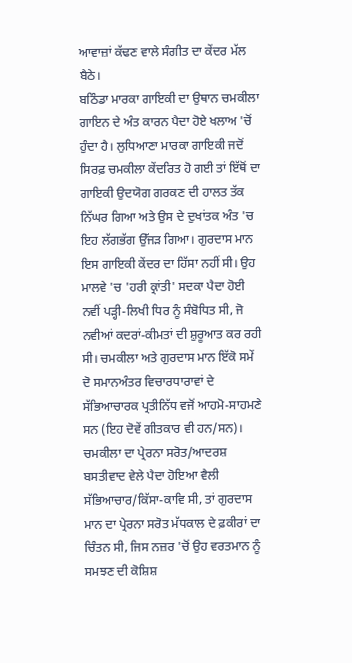ਆਵਾਜ਼ਾਂ ਕੱਢਣ ਵਾਲੇ ਸੰਗੀਤ ਦਾ ਕੇਂਦਰ ਮੱਲ ਬੈਠੇ।
ਬਠਿੰਡਾ ਮਾਰਕਾ ਗਾਇਕੀ ਦਾ ਉਥਾਨ ਚਮਕੀਲਾ ਗਾਇਨ ਦੇ ਅੰਤ ਕਾਰਨ ਪੈਦਾ ਹੋਏ ਖਲਾਅ 'ਚੋਂ ਹੁੰਦਾ ਹੈ। ਲੁਧਿਆਣਾ ਮਾਰਕਾ ਗਾਇਕੀ ਜਦੋਂ ਸਿਰਫ਼ ਚਮਕੀਲਾ ਕੇਂਦਰਿਤ ਹੋ ਗਈ ਤਾਂ ਇੱਥੋਂ ਦਾ ਗਾਇਕੀ ਉਦਯੋਗ ਗਰਕਣ ਦੀ ਹਾਲਤ ਤੱਕ ਨਿੱਘਰ ਗਿਆ ਅਤੇ ਉਸ ਦੇ ਦੁਖਾਂਤਕ ਅੰਤ 'ਚ ਇਹ ਲੱਗਭੱਗ ਉੱਜੜ ਗਿਆ। ਗੁਰਦਾਸ ਮਾਨ ਇਸ ਗਾਇਕੀ ਕੇਂਦਰ ਦਾ ਹਿੱਸਾ ਨਹੀਂ ਸੀ। ਉਹ ਮਾਲਵੇ 'ਚ 'ਹਰੀ ਕ੍ਰਾਂਤੀ' ਸਦਕਾ ਪੈਦਾ ਹੋਈ ਨਵੀਂ ਪੜ੍ਹੀ-ਲਿਖੀ ਧਿਰ ਨੂੰ ਸੰਬੋਧਿਤ ਸੀ, ਜੋ ਨਵੀਆਂ ਕਦਰਾਂ-ਕੀਮਤਾਂ ਦੀ ਸ਼ੁਰੂਆਤ ਕਰ ਰਹੀ ਸੀ। ਚਮਕੀਲਾ ਅਤੇ ਗੁਰਦਾਸ ਮਾਨ ਇੱਕੋ ਸਮੇਂ ਦੋ ਸਮਾਨਅੰਤਰ ਵਿਚਾਰਧਾਰਾਵਾਂ ਦੇ ਸੱਭਿਆਚਾਰਕ ਪ੍ਰਤੀਨਿੱਧ ਵਜੋਂ ਆਹਮੋ-ਸਾਹਮਣੇ ਸਨ (ਇਹ ਦੋਵੇਂ ਗੀਤਕਾਰ ਵੀ ਹਨ/ਸਨ)। ਚਮਕੀਲਾ ਦਾ ਪ੍ਰੇਰਨਾ ਸਰੋਤ/ਆਦਰਸ਼ ਬਸਤੀਵਾਦ ਵੇਲੇ ਪੈਦਾ ਹੋਇਆ ਵੈਲੀ ਸੱਭਿਆਚਾਰ/ਕਿੱਸਾ-ਕਾਵਿ ਸੀ, ਤਾਂ ਗੁਰਦਾਸ ਮਾਨ ਦਾ ਪ੍ਰੇਰਨਾ ਸਰੋਤ ਮੱਧਕਾਲ ਦੇ ਫ਼ਕੀਰਾਂ ਦਾ ਚਿੰਤਨ ਸੀ, ਜਿਸ ਨਜ਼ਰ 'ਚੋਂ ਉਹ ਵਰਤਮਾਨ ਨੂੰ ਸਮਝਣ ਦੀ ਕੋਸ਼ਿਸ਼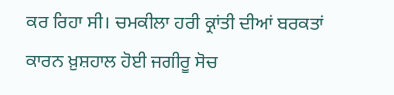ਕਰ ਰਿਹਾ ਸੀ। ਚਮਕੀਲਾ ਹਰੀ ਕ੍ਰਾਂਤੀ ਦੀਆਂ ਬਰਕਤਾਂ ਕਾਰਨ ਖ਼ੁਸ਼ਹਾਲ ਹੋਈ ਜਗੀਰੂ ਸੋਚ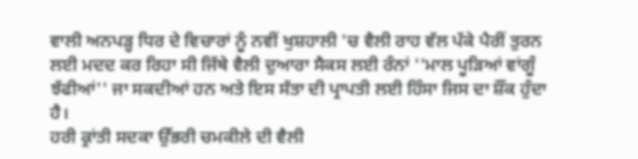ਵਾਲੀ ਅਨਪੜ੍ਹ ਧਿਰ ਦੇ ਵਿਚਾਰਾਂ ਨੂੰ ਨਵੀਂ ਖੁਸ਼ਹਾਲੀ 'ਚ ਵੈਲੀ ਰਾਹ ਵੱਲ ਪੱਕੇ ਪੈਰੀਂ ਤੁਰਨ ਲਈ ਮਦਦ ਕਰ ਰਿਹਾ ਸੀ ਜਿੱਥੇ ਵੈਲੀ ਦੁਆਰਾ ਸੈਕਸ ਲਈ ਰੰਨਾਂ ''ਮਾਲ ਪੂੜਿਆਂ ਵਾਂਗੂੰ ਝੱਫੀਆਂ'' ਜਾ ਸਕਦੀਆਂ ਹਨ ਅਤੇ ਇਸ ਸੱਤਾ ਦੀ ਪ੍ਰਾਪਤੀ ਲਈ ਹਿੰਸਾ ਜਿਸ ਦਾ ਸ਼ੌਂਕ ਹੁੰਦਾ ਹੈ।
ਹਰੀ ਕ੍ਰਾਂਤੀ ਸਦਕਾ ਉੱਭਰੀ ਚਮਕੀਲੇ ਦੀ ਵੈਲੀ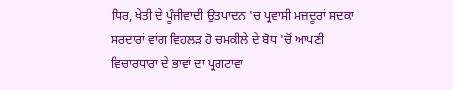ਧਿਰ, ਖੇਤੀ ਦੇ ਪੂੰਜੀਵਾਦੀ ਉਤਪਾਦਨ 'ਚ ਪ੍ਰਵਾਸੀ ਮਜ਼ਦੂਰਾਂ ਸਦਕਾ ਸਰਦਾਰਾਂ ਵਾਂਗ ਵਿਹਲੜ ਹੋ ਚਮਕੀਲੇ ਦੇ ਬੋਧ 'ਚੋਂ ਆਪਣੀ ਵਿਚਾਰਧਾਰਾ ਦੇ ਭਾਵਾਂ ਦਾ ਪ੍ਰਗਟਾਵਾ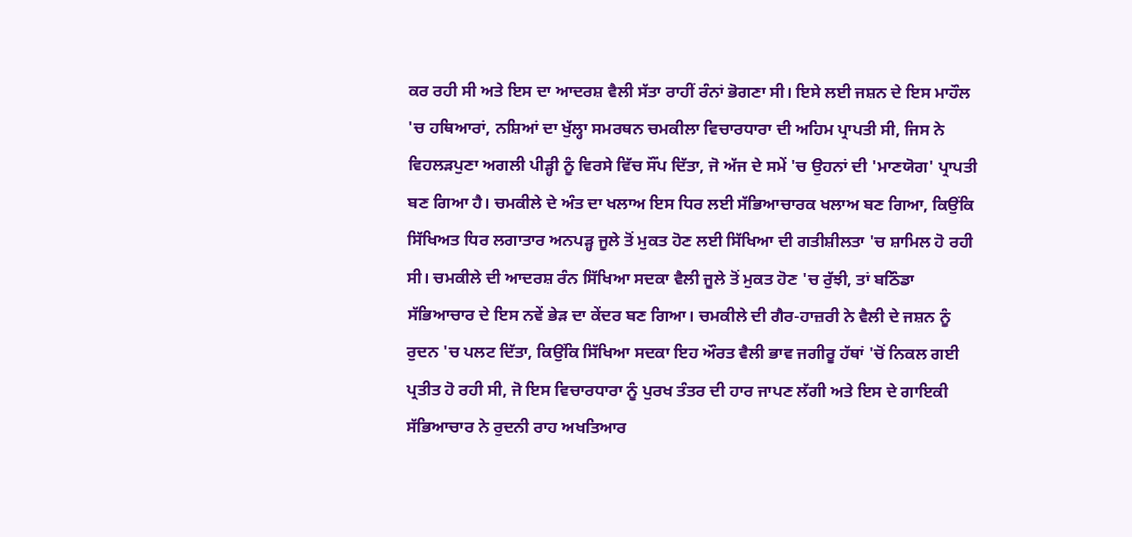ਕਰ ਰਹੀ ਸੀ ਅਤੇ ਇਸ ਦਾ ਆਦਰਸ਼ ਵੈਲੀ ਸੱਤਾ ਰਾਹੀਂ ਰੰਨਾਂ ਭੋਗਣਾ ਸੀ। ਇਸੇ ਲਈ ਜਸ਼ਨ ਦੇ ਇਸ ਮਾਹੌਲ 'ਚ ਹਥਿਆਰਾਂ, ਨਸ਼ਿਆਂ ਦਾ ਖੁੱਲ੍ਹਾ ਸਮਰਥਨ ਚਮਕੀਲਾ ਵਿਚਾਰਧਾਰਾ ਦੀ ਅਹਿਮ ਪ੍ਰਾਪਤੀ ਸੀ, ਜਿਸ ਨੇ ਵਿਹਲੜਪੁਣਾ ਅਗਲੀ ਪੀੜ੍ਹੀ ਨੂੰ ਵਿਰਸੇ ਵਿੱਚ ਸੌਂਪ ਦਿੱਤਾ, ਜੋ ਅੱਜ ਦੇ ਸਮੇਂ 'ਚ ਉਹਨਾਂ ਦੀ 'ਮਾਣਯੋਗ' ਪ੍ਰਾਪਤੀ ਬਣ ਗਿਆ ਹੈ। ਚਮਕੀਲੇ ਦੇ ਅੰਤ ਦਾ ਖਲਾਅ ਇਸ ਧਿਰ ਲਈ ਸੱਭਿਆਚਾਰਕ ਖਲਾਅ ਬਣ ਗਿਆ, ਕਿਉਂਕਿ ਸਿੱਖਿਅਤ ਧਿਰ ਲਗਾਤਾਰ ਅਨਪੜ੍ਹ ਜੂਲੇ ਤੋਂ ਮੁਕਤ ਹੋਣ ਲਈ ਸਿੱਖਿਆ ਦੀ ਗਤੀਸ਼ੀਲਤਾ 'ਚ ਸ਼ਾਮਿਲ ਹੋ ਰਹੀ ਸੀ। ਚਮਕੀਲੇ ਦੀ ਆਦਰਸ਼ ਰੰਨ ਸਿੱਖਿਆ ਸਦਕਾ ਵੈਲੀ ਜੂਲੇ ਤੋਂ ਮੁਕਤ ਹੋਣ 'ਚ ਰੁੱਝੀ, ਤਾਂ ਬਠਿੰਡਾ ਸੱਭਿਆਚਾਰ ਦੇ ਇਸ ਨਵੇਂ ਭੇੜ ਦਾ ਕੇਂਦਰ ਬਣ ਗਿਆ। ਚਮਕੀਲੇ ਦੀ ਗੈਰ-ਹਾਜ਼ਰੀ ਨੇ ਵੈਲੀ ਦੇ ਜਸ਼ਨ ਨੂੰ ਰੁਦਨ 'ਚ ਪਲਟ ਦਿੱਤਾ, ਕਿਉਂਕਿ ਸਿੱਖਿਆ ਸਦਕਾ ਇਹ ਔਰਤ ਵੈਲੀ ਭਾਵ ਜਗੀਰੂ ਹੱਥਾਂ 'ਚੋਂ ਨਿਕਲ ਗਈ ਪ੍ਰਤੀਤ ਹੋ ਰਹੀ ਸੀ, ਜੋ ਇਸ ਵਿਚਾਰਧਾਰਾ ਨੂੰ ਪੁਰਖ ਤੰਤਰ ਦੀ ਹਾਰ ਜਾਪਣ ਲੱਗੀ ਅਤੇ ਇਸ ਦੇ ਗਾਇਕੀ ਸੱਭਿਆਚਾਰ ਨੇ ਰੁਦਨੀ ਰਾਹ ਅਖਤਿਆਰ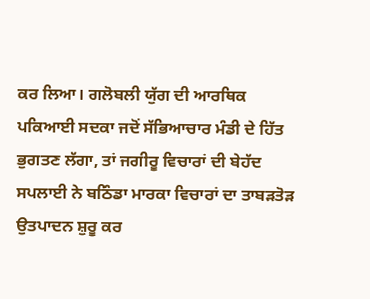ਕਰ ਲਿਆ। ਗਲੋਬਲੀ ਯੁੱਗ ਦੀ ਆਰਥਿਕ ਪਕਿਆਈ ਸਦਕਾ ਜਦੋਂ ਸੱਭਿਆਚਾਰ ਮੰਡੀ ਦੇ ਹਿੱਤ ਭੁਗਤਣ ਲੱਗਾ, ਤਾਂ ਜਗੀਰੂ ਵਿਚਾਰਾਂ ਦੀ ਬੇਹੱਦ ਸਪਲਾਈ ਨੇ ਬਠਿੰਡਾ ਮਾਰਕਾ ਵਿਚਾਰਾਂ ਦਾ ਤਾਬੜਤੋੜ ਉਤਪਾਦਨ ਸ਼ੁਰੂ ਕਰ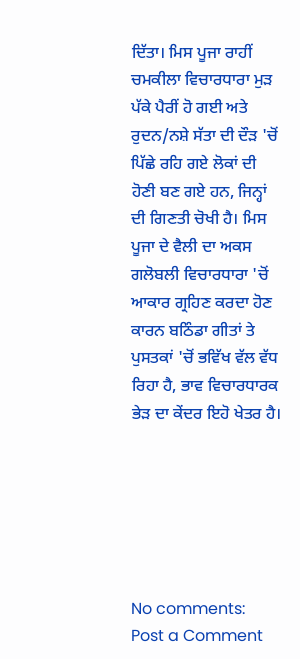ਦਿੱਤਾ। ਮਿਸ ਪੂਜਾ ਰਾਹੀਂ ਚਮਕੀਲਾ ਵਿਚਾਰਧਾਰਾ ਮੁੜ ਪੱਕੇ ਪੈਰੀਂ ਹੋ ਗਈ ਅਤੇ ਰੁਦਨ/ਨਸ਼ੇ ਸੱਤਾ ਦੀ ਦੌੜ 'ਚੋਂ ਪਿੱਛੇ ਰਹਿ ਗਏ ਲੋਕਾਂ ਦੀ ਹੋਣੀ ਬਣ ਗਏ ਹਨ, ਜਿਨ੍ਹਾਂ ਦੀ ਗਿਣਤੀ ਚੋਖੀ ਹੈ। ਮਿਸ ਪੂਜਾ ਦੇ ਵੈਲੀ ਦਾ ਅਕਸ ਗਲੋਬਲੀ ਵਿਚਾਰਧਾਰਾ 'ਚੋਂ ਆਕਾਰ ਗ੍ਰਹਿਣ ਕਰਦਾ ਹੋਣ ਕਾਰਨ ਬਠਿੰਡਾ ਗੀਤਾਂ ਤੇ ਪੁਸਤਕਾਂ 'ਚੋਂ ਭਵਿੱਖ ਵੱਲ ਵੱਧ ਰਿਹਾ ਹੈ, ਭਾਵ ਵਿਚਾਰਧਾਰਕ ਭੇੜ ਦਾ ਕੇਂਦਰ ਇਹੋ ਖੇਤਰ ਹੈ।






No comments:
Post a Comment